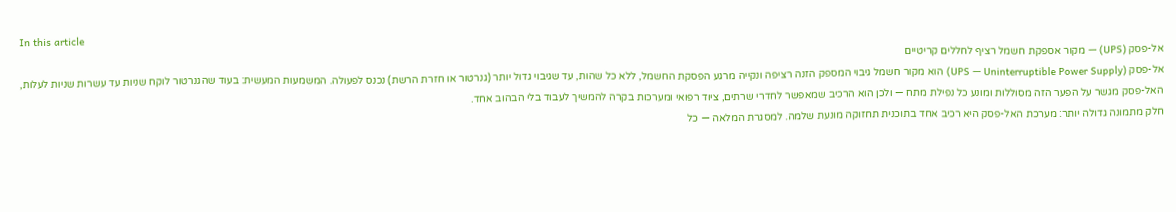In this article
אל-פסק (UPS) — מקור אספקת חשמל רציף לחללים קריטיים
אל-פסק (UPS — Uninterruptible Power Supply) הוא מקור חשמל גיבוי המספק הזנה רציפה ונקייה מרגע הפסקת החשמל, ללא כל שהות, עד שגיבוי גדול יותר (גנרטור או חזרת הרשת) נכנס לפעולה. המשמעות המעשית: בעוד שהגנרטור לוקח שניות עד עשרות שניות לעלות, האל-פסק מגשר על הפער הזה מסוללות ומונע כל נפילת מתח — ולכן הוא הרכיב שמאפשר לחדרי שרתים, ציוד רפואי ומערכות בקרה להמשיך לעבוד בלי הבהוב אחד.
חלק מתמונה גדולה יותר: מערכת האל-פסק היא רכיב אחד בתוכנית תחזוקה מונעת שלמה. למסגרת המלאה — כל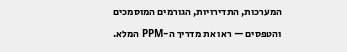המערכות, התדירויות, הגורמים המוסמכים והטפסים — ראו את מדריך ה-PPM המלא.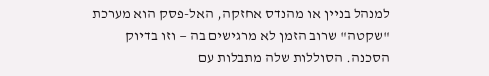למנהל בניין או מהנדס אחזקה, האל-פסק הוא מערכת "שקטה" שרוב הזמן לא מרגישים בה — וזו בדיוק הסכנה. הסוללות שלה מתבלות עם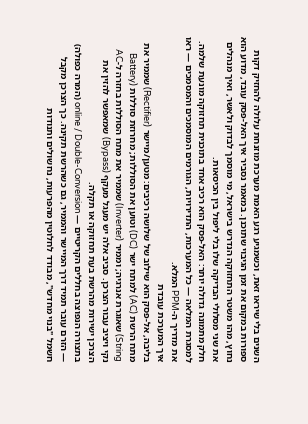השנים בלי שיראו זאת, וכשמגיע רגע האמת מערכת מוזנחת עלולה להחזיק דקות ספורות במקום את זמן הגיבוי שתוכנן. במאמר נסביר איך האל-פסק עובד, מדוע הוא נחוץ, מהו משטר התחזוקה הנדרש בישראל, מי מוסמך לבדוק ולאשר, ואיך מנהלים את שני מסלולי הבדיקה שלו בלי ליפול בין הכיסאות.
חלק מתמונה גדולה יותר: האל-פסק הוא רכיב אחד בתוכנית תחזוקה מונעת שלמה. למסגרת המלאה — כל המערכות, התדירויות, הגורמים המוסמכים והמסמכים — ראו את מדריך ה-PPM המלא.
איך המערכת עובדת
בליבה, אל-פסק הוא שילוב של שלושה רכיבים: מטען/מיישר (Rectifier) שממיר את מתח הרשת (AC) למתח ישר (DC) וטוען את הסוללות; מחרוזת סוללות (Battery String) שאוגרת אנרגיה; וממיר (Inverter) שממיר את מתח הסוללות בחזרה ל-AC נקי ויציב עבור הצרכן. סביב אלה יש מעגל מעקף (Bypass) שמאפשר להזין את הצרכן ישירות מהרשת בעת תחזוקה או תקלה.
בתצורה הנפוצה בחללים הקריטיים — online / Double-Conversion (המרה כפולה) — הזרם עובר תמיד דרך המיישר והממיר, גם כשהרשת תקינה. כך הצרכן מקבל חשמל "בנוי מחדש", מבודד לחלוטין מהפרעות, נחשולים ותנודות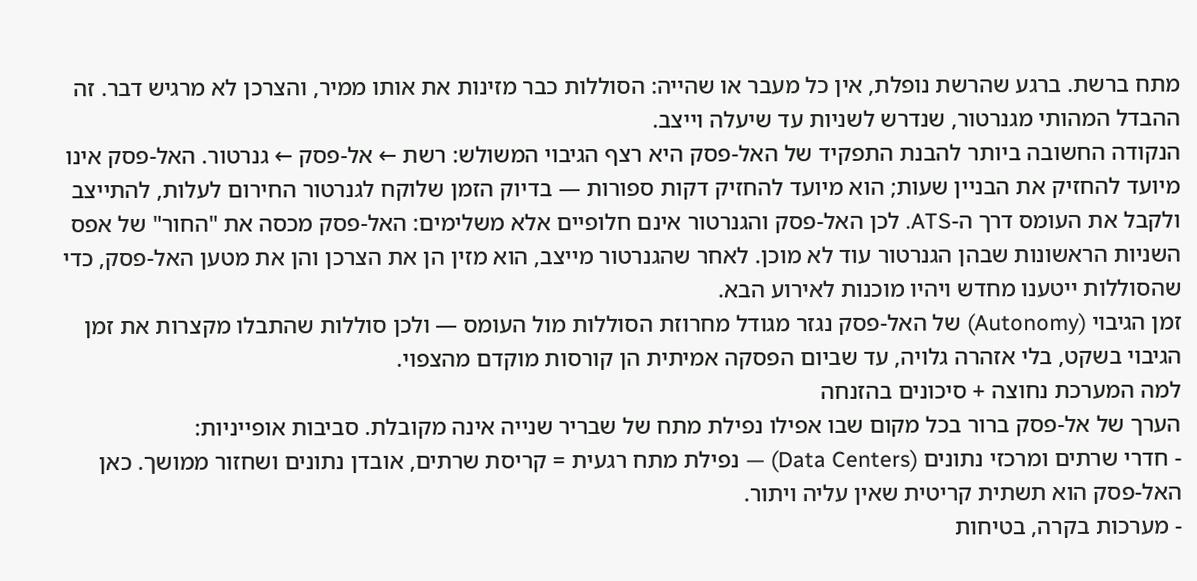מתח ברשת. ברגע שהרשת נופלת, אין כל מעבר או שהייה: הסוללות כבר מזינות את אותו ממיר, והצרכן לא מרגיש דבר. זה ההבדל המהותי מגנרטור, שנדרש לשניות עד שיעלה וייצב.
הנקודה החשובה ביותר להבנת התפקיד של האל-פסק היא רצף הגיבוי המשולש: רשת ← אל-פסק ← גנרטור. האל-פסק אינו מיועד להחזיק את הבניין שעות; הוא מיועד להחזיק דקות ספורות — בדיוק הזמן שלוקח לגנרטור החירום לעלות, להתייצב ולקבל את העומס דרך ה-ATS. לכן האל-פסק והגנרטור אינם חלופיים אלא משלימים: האל-פסק מכסה את "החור" של אפס השניות הראשונות שבהן הגנרטור עוד לא מוכן. לאחר שהגנרטור מייצב, הוא מזין הן את הצרכן והן את מטען האל-פסק, כדי שהסוללות ייטענו מחדש ויהיו מוכנות לאירוע הבא.
זמן הגיבוי (Autonomy) של האל-פסק נגזר מגודל מחרוזת הסוללות מול העומס — ולכן סוללות שהתבלו מקצרות את זמן הגיבוי בשקט, בלי אזהרה גלויה, עד שביום הפסקה אמיתית הן קורסות מוקדם מהצפוי.
למה המערכת נחוצה + סיכונים בהזנחה
הערך של אל-פסק ברור בכל מקום שבו אפילו נפילת מתח של שבריר שנייה אינה מקובלת. סביבות אופייניות:
- חדרי שרתים ומרכזי נתונים (Data Centers) — נפילת מתח רגעית = קריסת שרתים, אובדן נתונים ושחזור ממושך. כאן האל-פסק הוא תשתית קריטית שאין עליה ויתור.
- מערכות בקרה, בטיחות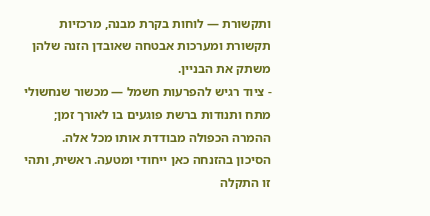ותקשורת — לוחות בקרת מבנה, מרכזיות תקשורת ומערכות אבטחה שאובדן הזנה שלהן משתק את הבניין.
- ציוד רגיש להפרעות חשמל — מכשור שנחשולי מתח ותנודות ברשת פוגעים בו לאורך זמן; ההמרה הכפולה מבודדת אותו מכל אלה.
הסיכון בהזנחה כאן ייחודי ומטעה. ראשית, ותהי זו התקלה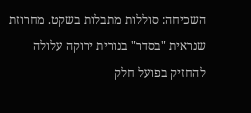השכיחה: סוללות מתבלות בשקט. מחרוזת שנראית "בסדר" בנורית ירוקה עלולה להחזיק בפועל חלק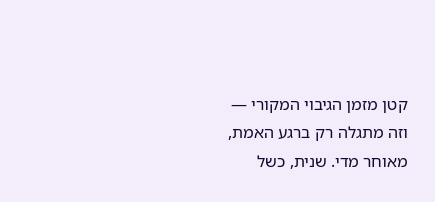קטן מזמן הגיבוי המקורי — וזה מתגלה רק ברגע האמת, מאוחר מדי. שנית, כשל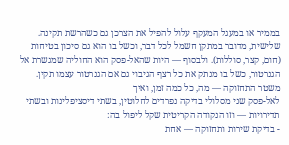בממיר או במעגל המעקף עלול להפיל את הצרכן גם כשהרשת תקינה. שלישית, מדובר במתקן חשמל לכל דבר, וכשל בו הוא גם סיכון בטיחות (חום, קצר, סוללות). ולבסוף — היות שהאל-פסק הוא החוליה שמגשרת אל הגנרטור, כשל בו מנתק את כל רצף הגיבוי גם אם הגנרטור עצמו תקין.
משטר התחזוקה — מה, כל כמה זמן, ואיך
לאל-פסק שני מסלולי בדיקה נפרדים לחלוטין, בשתי דיסציפלינות ובשתי תדירויות — וזו הנקודה הקריטית שקל ליפול בה:
- בדיקת שירות ותחזוקה — אחת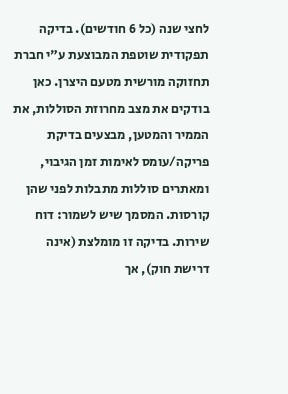לחצי שנה (כל 6 חודשים). בדיקה תפקודית שוטפת המבוצעת ע"י חברת תחזוקה מורשית מטעם היצרן. כאן בודקים את מצב מחרוזת הסוללות, את הממיר והמטען, מבצעים בדיקת פריקה/עומס לאימות זמן הגיבוי, ומאתרים סוללות מתבלות לפני שהן קורסות. המסמך שיש לשמור: דוח שירות. בדיקה זו מומלצת (אינה דרישת חוק), אך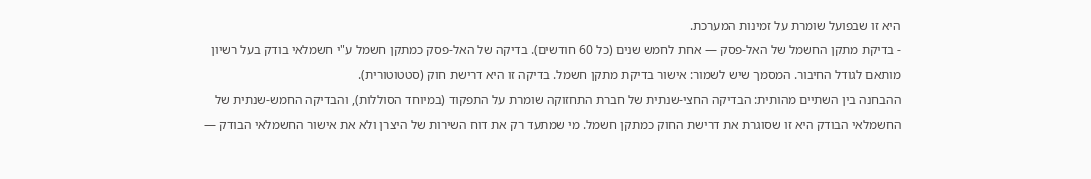היא זו שבפועל שומרת על זמינות המערכת.
- בדיקת מתקן החשמל של האל-פסק — אחת לחמש שנים (כל 60 חודשים). בדיקה של האל-פסק כמתקן חשמל ע"י חשמלאי בודק בעל רשיון מותאם לגודל החיבור. המסמך שיש לשמור: אישור בדיקת מתקן חשמל. בדיקה זו היא דרישת חוק (סטטוטורית).
ההבחנה בין השתיים מהותית: הבדיקה החצי-שנתית של חברת התחזוקה שומרת על התפקוד (במיוחד הסוללות), והבדיקה החמש-שנתית של החשמלאי הבודק היא זו שסוגרת את דרישת החוק כמתקן חשמל. מי שמתעד רק את דוח השירות של היצרן ולא את אישור החשמלאי הבודק —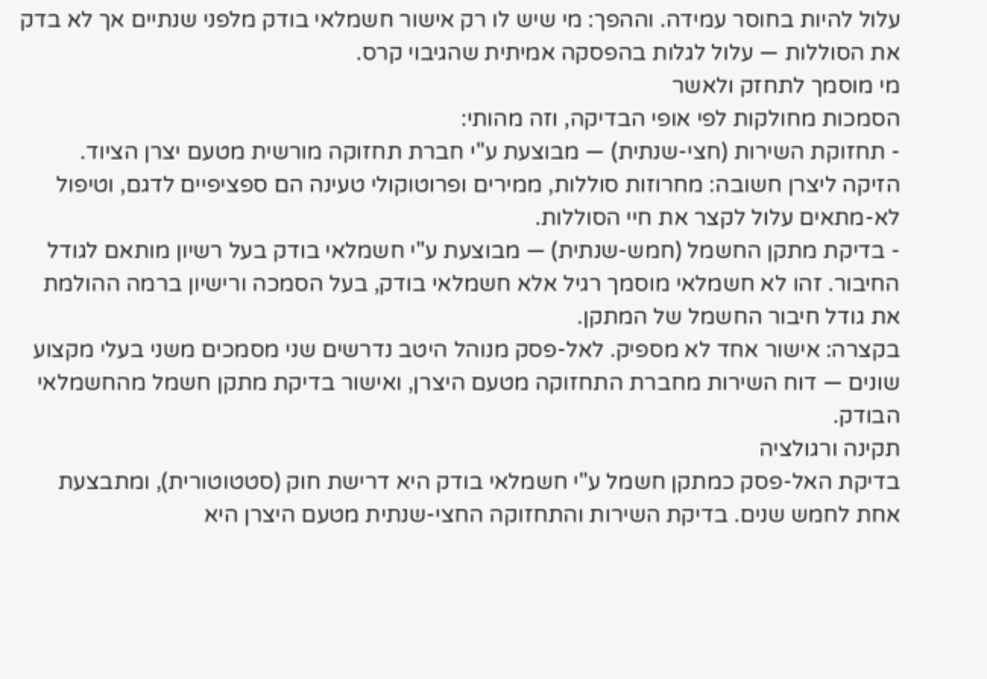עלול להיות בחוסר עמידה. וההפך: מי שיש לו רק אישור חשמלאי בודק מלפני שנתיים אך לא בדק את הסוללות — עלול לגלות בהפסקה אמיתית שהגיבוי קרס.
מי מוסמך לתחזק ולאשר
הסמכות מחולקות לפי אופי הבדיקה, וזה מהותי:
- תחזוקת השירות (חצי-שנתית) — מבוצעת ע"י חברת תחזוקה מורשית מטעם יצרן הציוד. הזיקה ליצרן חשובה: מחרוזות סוללות, ממירים ופרוטוקולי טעינה הם ספציפיים לדגם, וטיפול לא-מתאים עלול לקצר את חיי הסוללות.
- בדיקת מתקן החשמל (חמש-שנתית) — מבוצעת ע"י חשמלאי בודק בעל רשיון מותאם לגודל החיבור. זהו לא חשמלאי מוסמך רגיל אלא חשמלאי בודק, בעל הסמכה ורישיון ברמה ההולמת את גודל חיבור החשמל של המתקן.
בקצרה: אישור אחד לא מספיק. לאל-פסק מנוהל היטב נדרשים שני מסמכים משני בעלי מקצוע שונים — דוח השירות מחברת התחזוקה מטעם היצרן, ואישור בדיקת מתקן חשמל מהחשמלאי הבודק.
תקינה ורגולציה
בדיקת האל-פסק כמתקן חשמל ע"י חשמלאי בודק היא דרישת חוק (סטטוטורית), ומתבצעת אחת לחמש שנים. בדיקת השירות והתחזוקה החצי-שנתית מטעם היצרן היא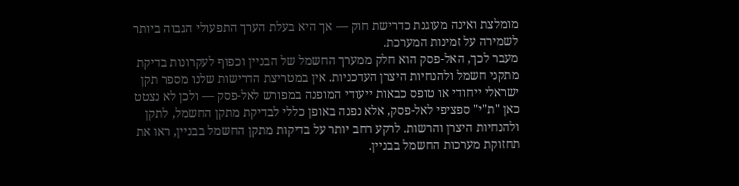מומלצת ואינה מעוגנת כדרישת חוק — אך היא בעלת הערך התפעולי הגבוה ביותר לשמירה על זמינות המערכת.
מעבר לכך, האל-פסק הוא חלק ממערך החשמל של הבניין וכפוף לעקרונות בדיקת מתקני חשמל ולהנחיות היצרן העדכניות. אין במטריצת הדרישות שלנו מספר תקן ישראלי ייחודי או טופס כבאות ייעודי המופנה במפורש לאל-פסק — ולכן לא נצטט כאן "ת"י" ספציפי לאל-פסק, אלא נפנה באופן כללי לבדיקת מתקן החשמל, לתקן ולהנחיות היצרן והרשות. לרקע רחב יותר על בדיקות מתקן החשמל בבניין, ראו את תחזוקת מערכות החשמל בבניין.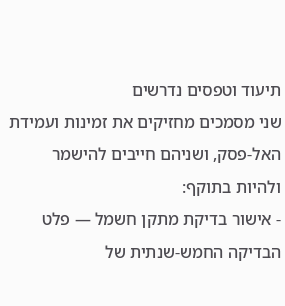תיעוד וטפסים נדרשים
שני מסמכים מחזיקים את זמינות ועמידת האל-פסק, ושניהם חייבים להישמר ולהיות בתוקף:
- אישור בדיקת מתקן חשמל — פלט הבדיקה החמש-שנתית של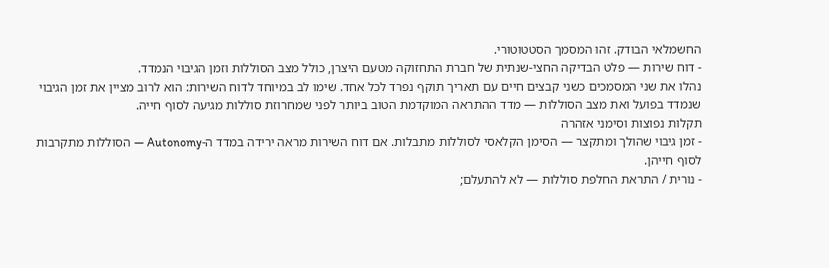החשמלאי הבודק. זהו המסמך הסטטוטורי.
- דוח שירות — פלט הבדיקה החצי-שנתית של חברת התחזוקה מטעם היצרן, כולל מצב הסוללות וזמן הגיבוי הנמדד.
נהלו את שני המסמכים כשני קבצים חיים עם תאריך תוקף נפרד לכל אחד. שימו לב במיוחד לדוח השירות: הוא לרוב מציין את זמן הגיבוי שנמדד בפועל ואת מצב הסוללות — מדד ההתראה המוקדמת הטוב ביותר לפני שמחרוזת סוללות מגיעה לסוף חייה.
תקלות נפוצות וסימני אזהרה
- זמן גיבוי שהולך ומתקצר — הסימן הקלאסי לסוללות מתבלות. אם דוח השירות מראה ירידה במדד ה-Autonomy — הסוללות מתקרבות לסוף חייהן.
- נורית / התראת החלפת סוללות — לא להתעלם;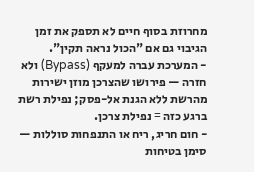מחרוזת בסוף חיים לא תספק את זמן הגיבוי גם אם "הכול נראה תקין".
- המערכת עברה למעקף (Bypass) ולא חזרה — פירושו שהצרכן מוזן ישירות מהרשת ללא הגנת אל-פסק; נפילת רשת ברגע כזה = נפילת צרכן.
- חום חריג, ריח או התנפחות סוללות — סימן בטיחות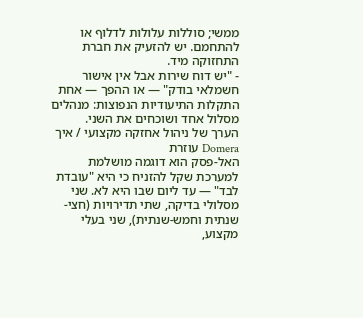ממשי; סוללות עלולות לדלוף או להתחמם. יש להזעיק את חברת התחזוקה מיד.
- "יש דוח שירות אבל אין אישור חשמלאי בודק" — או ההפך — אחת התקלות התיעודיות הנפוצות: מנהלים מסלול אחד ושוכחים את השני.
הערך של ניהול אחזקה מקצועי / איך Domera עוזרת
האל-פסק הוא דוגמה מושלמת למערכת שקל להזניח כי היא "עובדת לבד" — עד ליום שבו היא לא. שני מסלולי בדיקה, שתי תדירויות (חצי-שנתית וחמש-שנתית), שני בעלי מקצוע,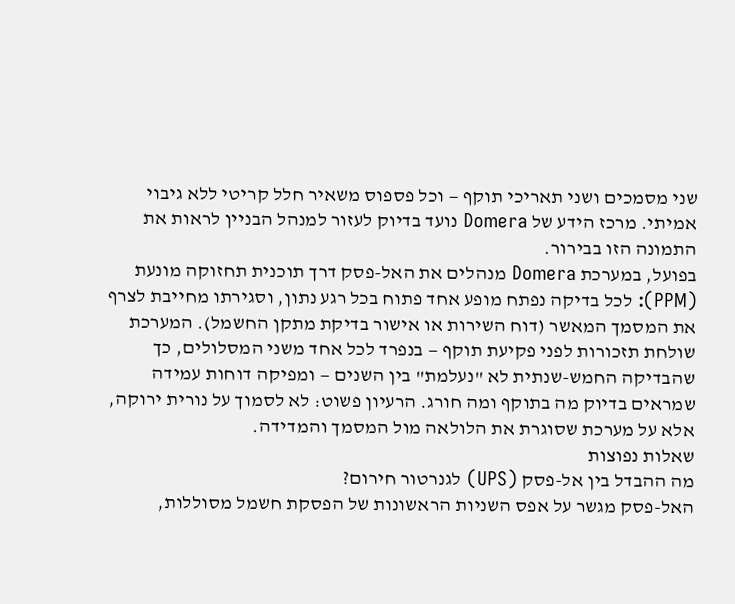שני מסמכים ושני תאריכי תוקף — וכל פספוס משאיר חלל קריטי ללא גיבוי אמיתי. מרכז הידע של Domera נועד בדיוק לעזור למנהל הבניין לראות את התמונה הזו בבירור.
בפועל, במערכת Domera מנהלים את האל-פסק דרך תוכנית תחזוקה מונעת (PPM): לכל בדיקה נפתח מופע אחד פתוח בכל רגע נתון, וסגירתו מחייבת לצרף את המסמך המאשר (דוח השירות או אישור בדיקת מתקן החשמל). המערכת שולחת תזכורות לפני פקיעת תוקף — בנפרד לכל אחד משני המסלולים, כך שהבדיקה החמש-שנתית לא "נעלמת" בין השנים — ומפיקה דוחות עמידה שמראים בדיוק מה בתוקף ומה חורג. הרעיון פשוט: לא לסמוך על נורית ירוקה, אלא על מערכת שסוגרת את הלולאה מול המסמך והמדידה.
שאלות נפוצות
מה ההבדל בין אל-פסק (UPS) לגנרטור חירום?
האל-פסק מגשר על אפס השניות הראשונות של הפסקת חשמל מסוללות,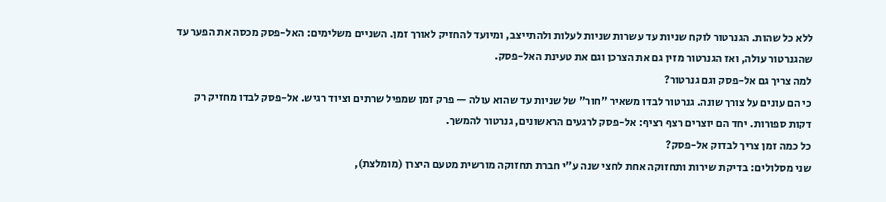ללא כל שהות. הגנרטור לוקח שניות עד עשרות שניות לעלות ולהתייצב, ומיועד להחזיק לאורך זמן. השניים משלימים: האל-פסק מכסה את הפער עד שהגנרטור עולה, ואז הגנרטור מזין גם את הצרכן וגם את טעינת האל-פסק.
למה צריך גם אל-פסק וגם גנרטור?
כי הם עונים על צורך שונה. גנרטור לבדו משאיר "חור" של שניות עד שהוא עולה — פרק זמן שמפיל שרתים וציוד רגיש. אל-פסק לבדו מחזיק רק דקות ספורות. יחד הם יוצרים רצף רציף: אל-פסק לרגעים הראשונים, גנרטור להמשך.
כל כמה זמן צריך לבדוק אל-פסק?
שני מסלולים: בדיקת שירות ותחזוקה אחת לחצי שנה ע"י חברת תחזוקה מורשית מטעם היצרן (מומלצת),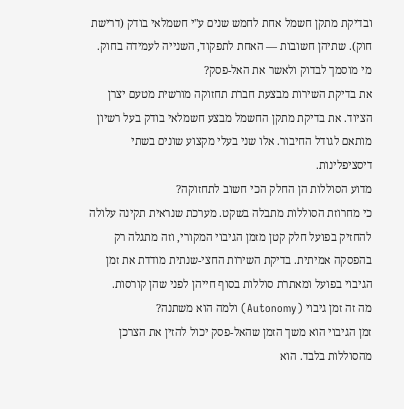ובדיקת מתקן חשמל אחת לחמש שנים ע"י חשמלאי בודק (דרישת חוק). שתיהן חשובות — האחת לתפקוד, השנייה לעמידה בחוק.
מי מוסמך לבדוק ולאשר את האל-פסק?
את בדיקת השירות מבצעת חברת תחזוקה מורשית מטעם יצרן הציוד. את בדיקת מתקן החשמל מבצע חשמלאי בודק בעל רשיון מותאם לגודל החיבור. אלו שני בעלי מקצוע שונים בשתי דיסציפלינות.
מדוע הסוללות הן החלק הכי חשוב לתחזוקה?
כי מחרוזת הסוללות מתבלה בשקט. מערכת שנראית תקינה עלולה להחזיק בפועל חלק קטן מזמן הגיבוי המקורי, וזה מתגלה רק בהפסקה אמיתית. בדיקת השירות החצי-שנתית מודדת את זמן הגיבוי בפועל ומאתרת סוללות בסוף חייהן לפני שהן קורסות.
מה זה זמן גיבוי (Autonomy) ולמה הוא משתנה?
זמן הגיבוי הוא משך הזמן שהאל-פסק יכול להזין את הצרכן מהסוללות בלבד. הוא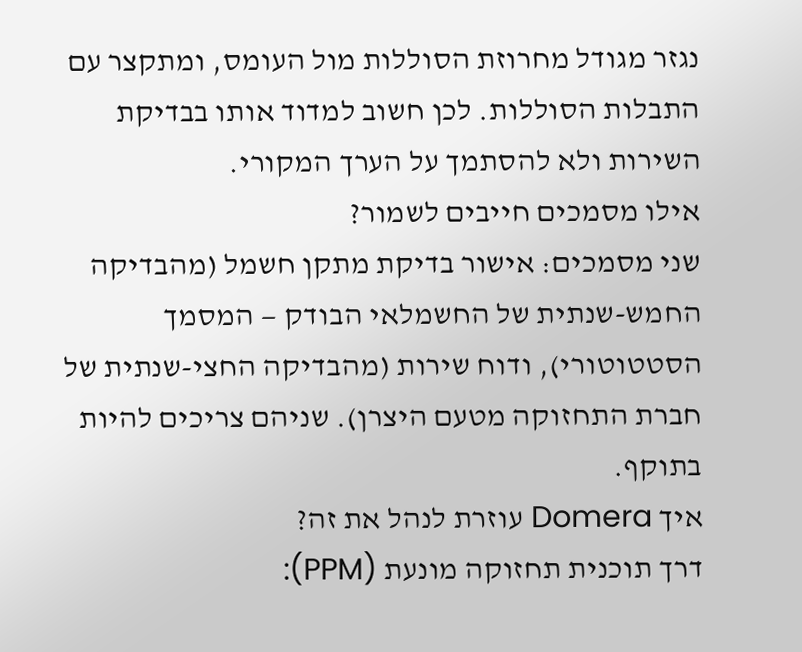נגזר מגודל מחרוזת הסוללות מול העומס, ומתקצר עם התבלות הסוללות. לכן חשוב למדוד אותו בבדיקת השירות ולא להסתמך על הערך המקורי.
אילו מסמכים חייבים לשמור?
שני מסמכים: אישור בדיקת מתקן חשמל (מהבדיקה החמש-שנתית של החשמלאי הבודק — המסמך הסטטוטורי), ודוח שירות (מהבדיקה החצי-שנתית של חברת התחזוקה מטעם היצרן). שניהם צריכים להיות בתוקף.
איך Domera עוזרת לנהל את זה?
דרך תוכנית תחזוקה מונעת (PPM):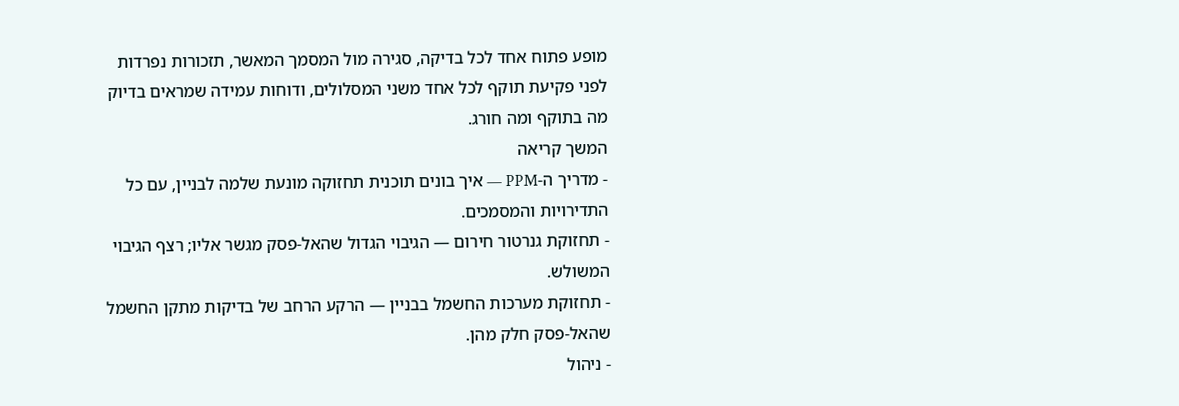מופע פתוח אחד לכל בדיקה, סגירה מול המסמך המאשר, תזכורות נפרדות לפני פקיעת תוקף לכל אחד משני המסלולים, ודוחות עמידה שמראים בדיוק מה בתוקף ומה חורג.
המשך קריאה
- מדריך ה-PPM — איך בונים תוכנית תחזוקה מונעת שלמה לבניין, עם כל התדירויות והמסמכים.
- תחזוקת גנרטור חירום — הגיבוי הגדול שהאל-פסק מגשר אליו; רצף הגיבוי המשולש.
- תחזוקת מערכות החשמל בבניין — הרקע הרחב של בדיקות מתקן החשמל שהאל-פסק חלק מהן.
- ניהול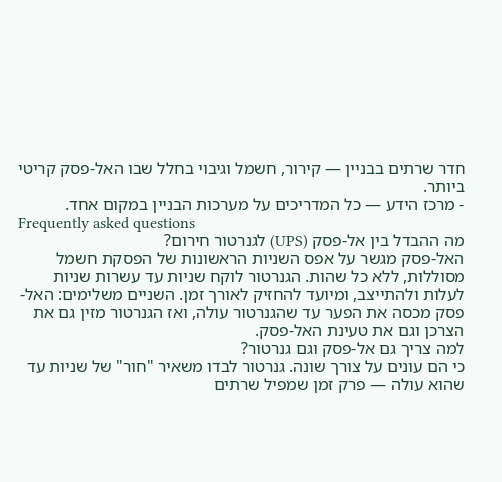חדר שרתים בבניין — קירור, חשמל וגיבוי בחלל שבו האל-פסק קריטי ביותר.
- מרכז הידע — כל המדריכים על מערכות הבניין במקום אחד.
Frequently asked questions
מה ההבדל בין אל-פסק (UPS) לגנרטור חירום?
האל-פסק מגשר על אפס השניות הראשונות של הפסקת חשמל מסוללות, ללא כל שהות. הגנרטור לוקח שניות עד עשרות שניות לעלות ולהתייצב, ומיועד להחזיק לאורך זמן. השניים משלימים: האל-פסק מכסה את הפער עד שהגנרטור עולה, ואז הגנרטור מזין גם את הצרכן וגם את טעינת האל-פסק.
למה צריך גם אל-פסק וגם גנרטור?
כי הם עונים על צורך שונה. גנרטור לבדו משאיר "חור" של שניות עד שהוא עולה — פרק זמן שמפיל שרתים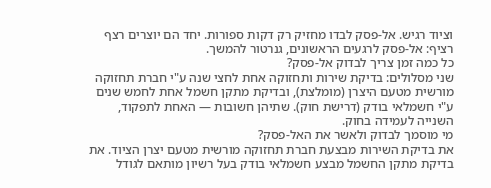וציוד רגיש. אל-פסק לבדו מחזיק רק דקות ספורות. יחד הם יוצרים רצף רציף: אל-פסק לרגעים הראשונים, גנרטור להמשך.
כל כמה זמן צריך לבדוק אל-פסק?
שני מסלולים: בדיקת שירות ותחזוקה אחת לחצי שנה ע"י חברת תחזוקה מורשית מטעם היצרן (מומלצת), ובדיקת מתקן חשמל אחת לחמש שנים ע"י חשמלאי בודק (דרישת חוק). שתיהן חשובות — האחת לתפקוד, השנייה לעמידה בחוק.
מי מוסמך לבדוק ולאשר את האל-פסק?
את בדיקת השירות מבצעת חברת תחזוקה מורשית מטעם יצרן הציוד. את בדיקת מתקן החשמל מבצע חשמלאי בודק בעל רשיון מותאם לגודל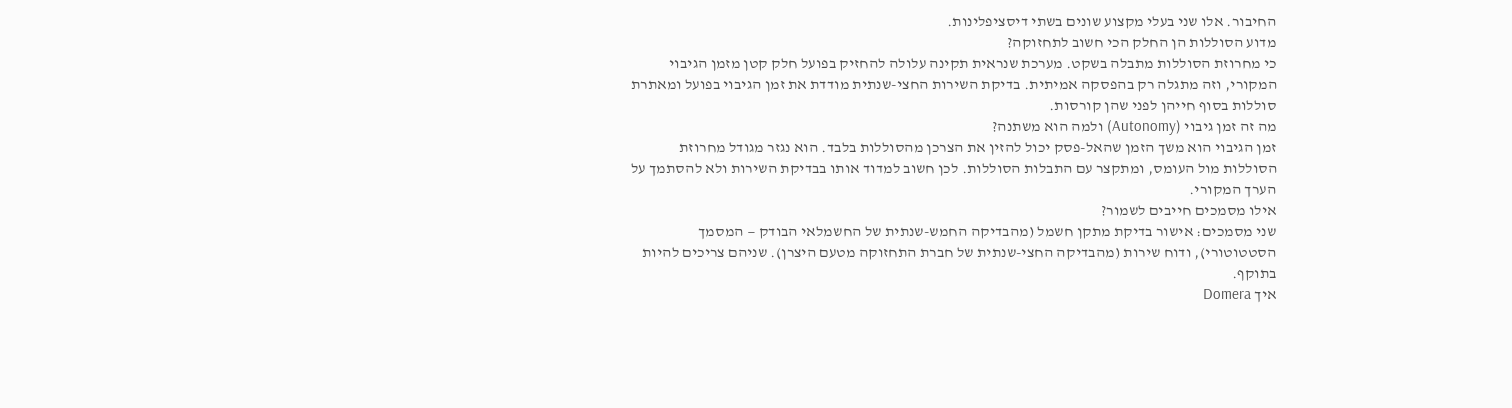החיבור. אלו שני בעלי מקצוע שונים בשתי דיסציפלינות.
מדוע הסוללות הן החלק הכי חשוב לתחזוקה?
כי מחרוזת הסוללות מתבלה בשקט. מערכת שנראית תקינה עלולה להחזיק בפועל חלק קטן מזמן הגיבוי המקורי, וזה מתגלה רק בהפסקה אמיתית. בדיקת השירות החצי-שנתית מודדת את זמן הגיבוי בפועל ומאתרת סוללות בסוף חייהן לפני שהן קורסות.
מה זה זמן גיבוי (Autonomy) ולמה הוא משתנה?
זמן הגיבוי הוא משך הזמן שהאל-פסק יכול להזין את הצרכן מהסוללות בלבד. הוא נגזר מגודל מחרוזת הסוללות מול העומס, ומתקצר עם התבלות הסוללות. לכן חשוב למדוד אותו בבדיקת השירות ולא להסתמך על הערך המקורי.
אילו מסמכים חייבים לשמור?
שני מסמכים: אישור בדיקת מתקן חשמל (מהבדיקה החמש-שנתית של החשמלאי הבודק — המסמך הסטטוטורי), ודוח שירות (מהבדיקה החצי-שנתית של חברת התחזוקה מטעם היצרן). שניהם צריכים להיות בתוקף.
איך Domera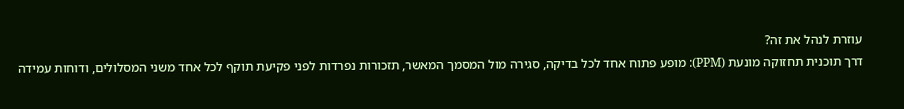עוזרת לנהל את זה?
דרך תוכנית תחזוקה מונעת (PPM): מופע פתוח אחד לכל בדיקה, סגירה מול המסמך המאשר, תזכורות נפרדות לפני פקיעת תוקף לכל אחד משני המסלולים, ודוחות עמידה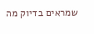שמראים בדיוק מה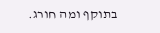בתוקף ומה חורג.